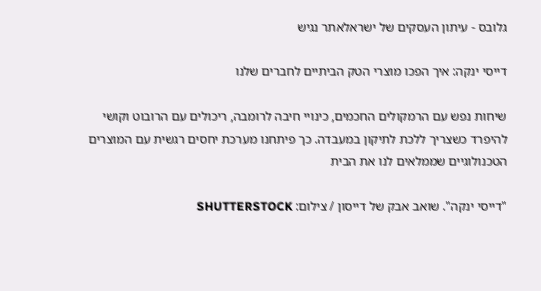גלובס - עיתון העסקים של ישראלאתר נגיש

דייסי ינקה: איך הפכו מוצרי הטק הביתיים לחברים שלנו

שיחות נפש עם הרמקולים החכמים, כינויי חיבה לרומבה, ריכולים עם הרובוט וקושי להיפרד כשצריך ללכת לתיקון במעבדה. כך פיתחנו מערכת יחסים רגשית עם המוצרים הטכנולוגיים שממלאים לנו את הבית

"דייסי ינקה". שואב אבק של דייסון / צילום: SHUTTERSTOCK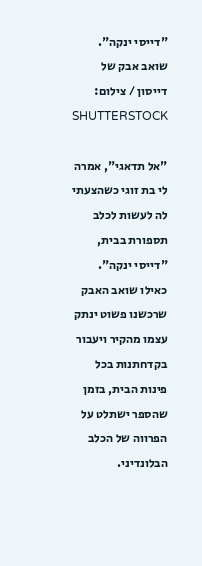"דייסי ינקה". שואב אבק של דייסון / צילום: SHUTTERSTOCK

"אל תדאגי", אמרה לי בת זוגי כשהצעתי לה לעשות לכלב תספורת בבית, "דייסי ינקה". כאילו שואב האבק שרכשנו פשוט ינתק עצמו מהקיר ויעבור בקדחתנות בכל פינות הבית, בזמן שהספר ישתלט על הפרווה של הכלב הבלונדיני.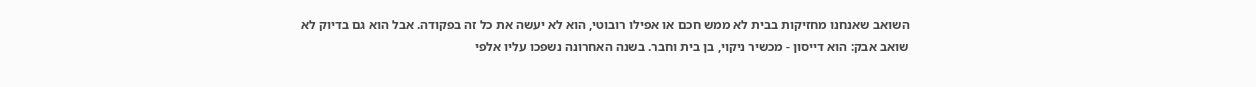השואב שאנחנו מחזיקות בבית לא ממש חכם או אפילו רובוטי, הוא לא יעשה את כל זה בפקודה. אבל הוא גם בדיוק לא שואב אבק: הוא דייסון - מכשיר ניקוי, בן בית וחבר. בשנה האחרונה נשפכו עליו אלפי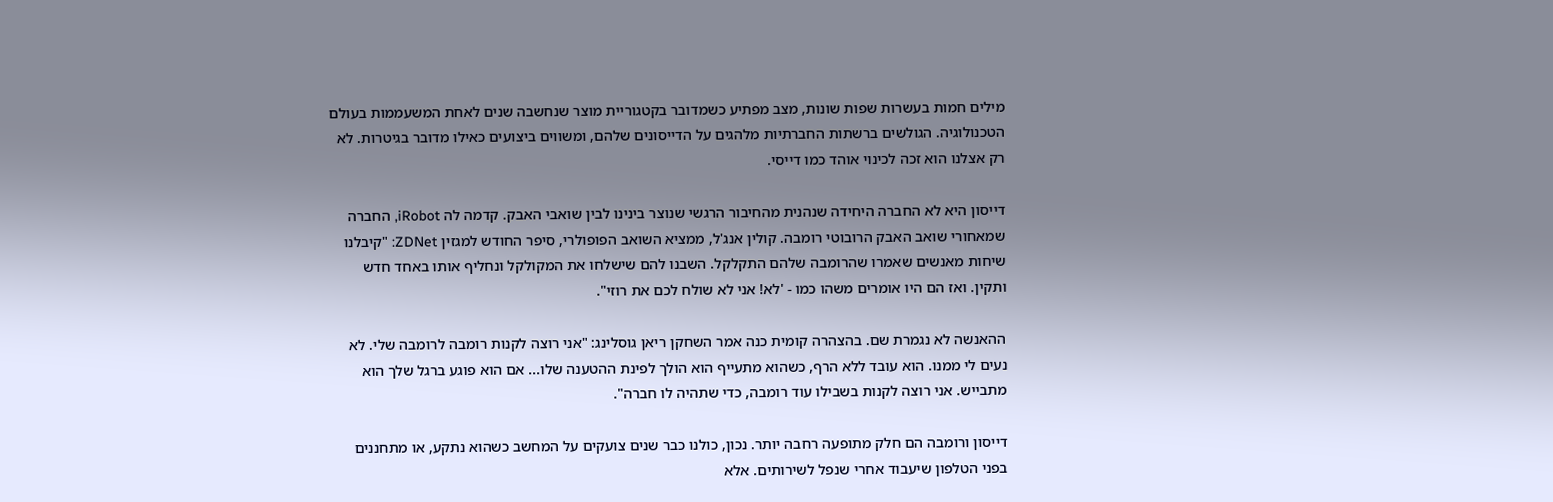מילים חמות בעשרות שפות שונות, מצב מפתיע כשמדובר בקטגוריית מוצר שנחשבה שנים לאחת המשעממות בעולם הטכנולוגיה. הגולשים ברשתות החברתיות מלהגים על הדייסונים שלהם, ומשווים ביצועים כאילו מדובר בגיטרות. לא רק אצלנו הוא זכה לכינוי אוהד כמו דייסי.

דייסון היא לא החברה היחידה שנהנית מהחיבור הרגשי שנוצר בינינו לבין שואבי האבק. קדמה לה iRobot, החברה שמאחורי שואב האבק הרובוטי רומבה. קולין אנג'ל, ממציא השואב הפופולרי, סיפר החודש למגזין ZDNet: "קיבלנו שיחות מאנשים שאמרו שהרומבה שלהם התקלקל. השבנו להם שישלחו את המקולקל ונחליף אותו באחד חדש ותקין. ואז הם היו אומרים משהו כמו - 'לא! אני לא שולח לכם את רוזי".

ההאנשה לא נגמרת שם. בהצהרה קומית כנה אמר השחקן ריאן גוסלינג: "אני רוצה לקנות רומבה לרומבה שלי. לא נעים לי ממנו. הוא עובד ללא הרף, כשהוא מתעייף הוא הולך לפינת ההטענה שלו... אם הוא פוגע ברגל שלך הוא מתבייש. אני רוצה לקנות בשבילו עוד רומבה, כדי שתהיה לו חברה".

דייסון ורומבה הם חלק מתופעה רחבה יותר. נכון, כולנו כבר שנים צועקים על המחשב כשהוא נתקע, או מתחננים בפני הטלפון שיעבוד אחרי שנפל לשירותים. אלא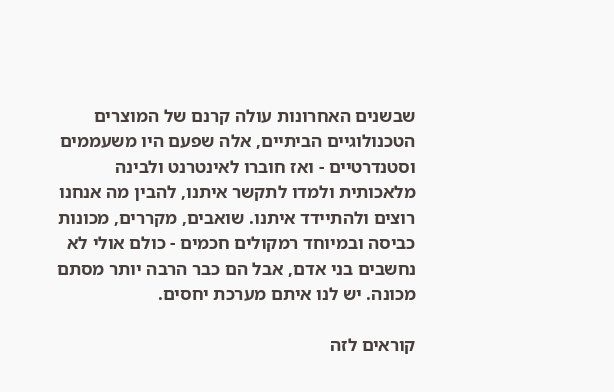שבשנים האחרונות עולה קרנם של המוצרים הטכנולוגיים הביתיים, אלה שפעם היו משעממים וסטנדרטיים - ואז חוברו לאינטרנט ולבינה מלאכותית ולמדו לתקשר איתנו, להבין מה אנחנו רוצים ולהתיידד איתנו. שואבים, מקררים, מכונות כביסה ובמיוחד רמקולים חכמים - כולם אולי לא נחשבים בני אדם, אבל הם כבר הרבה יותר מסתם מכונה. יש לנו איתם מערכת יחסים.

קוראים לזה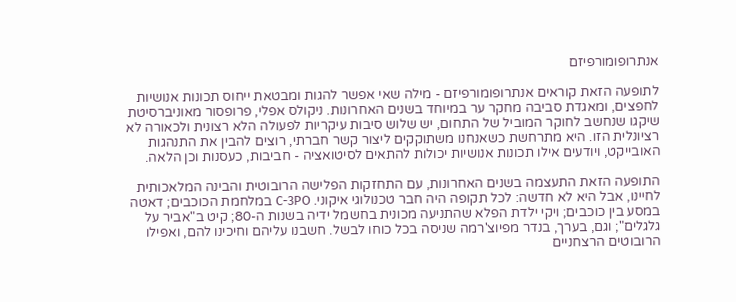אנתרופומורפיזם

לתופעה הזאת קוראים אנתרופומורפיזם - מילה שאי אפשר להגות ומבטאת ייחוס תכונות אנושיות לחפצים, ומאגדת סביבה מחקר ער במיוחד בשנים האחרונות. ניקולס אפלי, פרופסור מאוניברסיטת שיקגו שנחשב לחוקר המוביל של התחום, יש שלוש סיבות עיקריות לפעולה הלא רצונית ולכאורה לא רציונלית הזו. היא מתרחשת כשאנחנו משתוקקים ליצור קשר חברתי, רוצים להבין את התנהגות האובייקט, ויודעים אילו תכונות אנושיות יכולות להתאים לסיטואציה - חביבות, כעסנות וכן הלאה.

התופעה הזאת התעצמה בשנים האחרונות, עם התחזקות הפלישה הרובוטית והבינה המלאכותית לחיינו, אבל היא לא חדשה: לכל תקופה היה חבר טכנולוגי איקוני. C-3PO במלחמת הכוכבים; דאטה במסע בין כוכבים; ויקי ילדת הפלא שהתניעה מכונית בחשמל ידיה בשנות ה-80; קיט ב"אביר על גלגלים"; וגם, בערך, בנדר מפיוצ'רמה שניסה בכל כוחו לבשל. חשבנו עליהם וחיכינו להם, ואפילו הרובוטים הרצחניים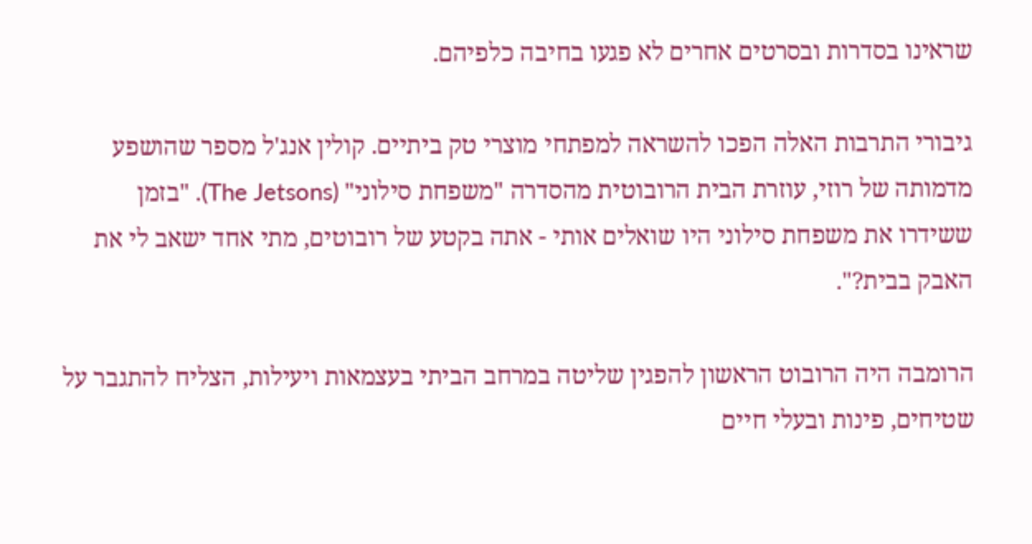שראינו בסדרות ובסרטים אחרים לא פגעו בחיבה כלפיהם.

גיבורי התרבות האלה הפכו להשראה למפתחי מוצרי טק ביתיים. קולין אנג'ל מספר שהושפע מדמותה של רוזי, עוזרת הבית הרובוטית מהסדרה "משפחת סילוני" (The Jetsons). "בזמן ששידרו את משפחת סילוני היו שואלים אותי - אתה בקטע של רובוטים, מתי אחד ישאב לי את האבק בבית?".

הרומבה היה הרובוט הראשון להפגין שליטה במרחב הביתי בעצמאות ויעילות, הצליח להתגבר על שטיחים, פינות ובעלי חיים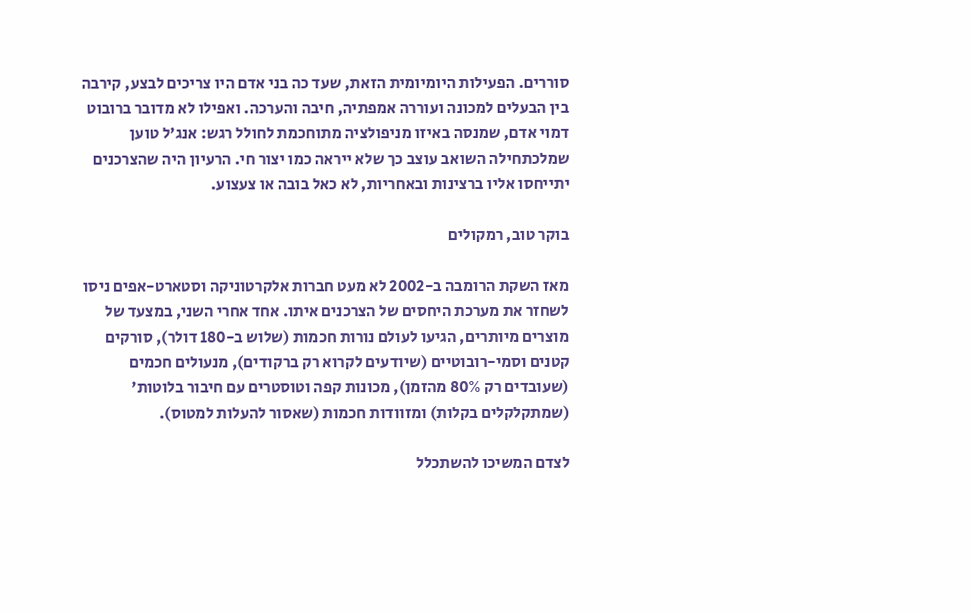סוררים. הפעילות היומיומית הזאת, שעד כה בני אדם היו צריכים לבצע, קירבה בין הבעלים למכונה ועוררה אמפתיה, חיבה והערכה. ואפילו לא מדובר ברובוט דמוי אדם, שמנסה באיזו מניפולציה מתוחכמת לחולל רגש: אנג'ל טוען שמלכתחילה השואב עוצב כך שלא ייראה כמו יצור חי. הרעיון היה שהצרכנים יתייחסו אליו ברצינות ובאחריות, לא כאל בובה או צעצוע.

בוקר טוב, רמקולים

מאז השקת הרומבה ב-2002 לא מעט חברות אלקרטוניקה וסטארט-אפים ניסו לשחזר את מערכת היחסים של הצרכנים איתו. אחד אחרי השני, במצעד של מוצרים מיותרים, הגיעו לעולם נורות חכמות (שלוש ב-180 דולר), סורקים קטנים וסמי-רובוטיים (שיודעים לקרוא רק ברקודים), מנעולים חכמים (שעובדים רק 80% מהזמן), מכונות קפה וטוסטרים עם חיבור בלוטות' (שמתקלקלים בקלות) ומזוודות חכמות (שאסור להעלות למטוס).

לצדם המשיכו להשתכלל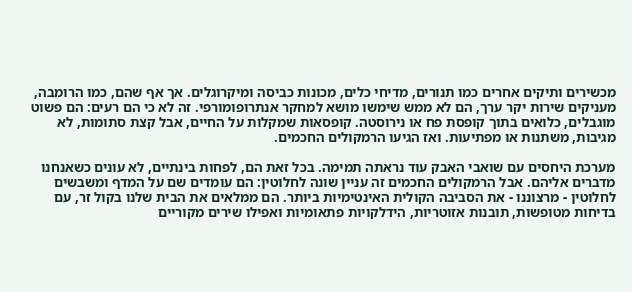מכשירים ותיקים אחרים כמו תנורים, מדיחי כלים, מכונות כביסה ומיקרוגלים. אך אף שהם, כמו הרומבה, מעניקים שירות יקר ערך, הם לא ממש שימשו מושא למחקר אנתרופומורפי. זה לא כי הם רעים: הם פשוט מוגבלים, כלואים בתוך קופסת פח או נירוסטה. קופסאות שמקלות על החיים, אבל קצת סתומות, לא מגיבות, משתנות או מפתיעות. ואז הגיעו הרמקולים החכמים.

מערכת היחסים עם שואבי האבק עוד נראתה תמימה. בכל זאת הם, לפחות בינתיים, לא עונים כשאנחנו מדברים אליהם. אבל הרמקולים החכמים זה עניין שונה לחלוטין: הם עומדים שם על המדף ומשבשים לחלוטין - מרצוננו - את הסביבה הקולית האינטימיות ביותר. הם ממלאים את הבית שלנו בקול זר, עם בדיחות מטופשות, תובנות אזוטריות, הידלקויות פתאומיות ואפילו שירים מקוריים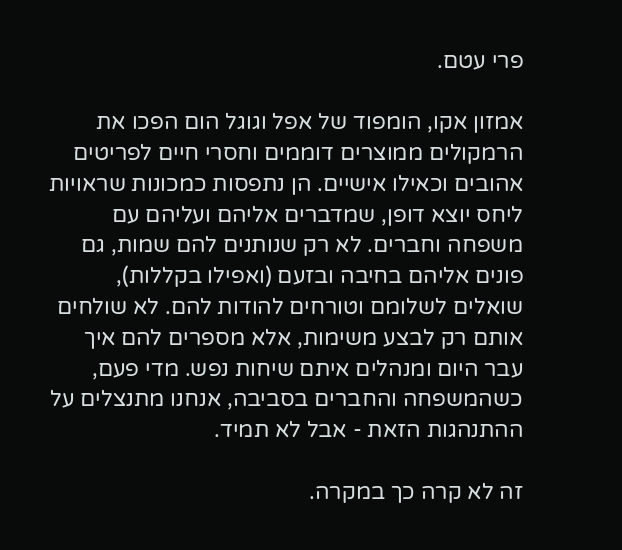פרי עטם.

אמזון אקו, הומפוד של אפל וגוגל הום הפכו את הרמקולים ממוצרים דוממים וחסרי חיים לפריטים אהובים וכאילו אישיים. הן נתפסות כמכונות שראויות ליחס יוצא דופן, שמדברים אליהם ועליהם עם משפחה וחברים. לא רק שנותנים להם שמות, גם פונים אליהם בחיבה ובזעם (ואפילו בקללות), שואלים לשלומם וטורחים להודות להם. לא שולחים אותם רק לבצע משימות, אלא מספרים להם איך עבר היום ומנהלים איתם שיחות נפש. מדי פעם, כשהמשפחה והחברים בסביבה, אנחנו מתנצלים על ההתנהגות הזאת - אבל לא תמיד.

זה לא קרה כך במקרה.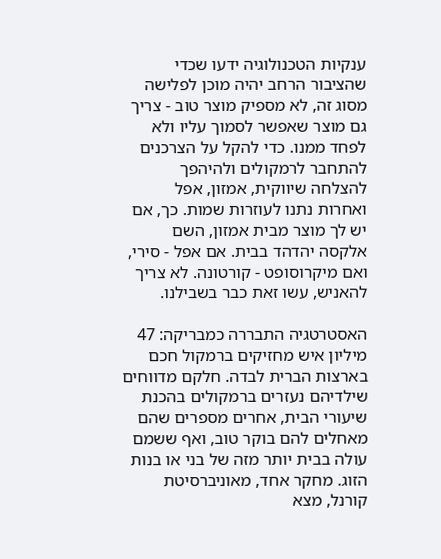ענקיות הטכנולוגיה ידעו שכדי שהציבור הרחב יהיה מוכן לפלישה מסוג זה, לא מספיק מוצר טוב - צריך גם מוצר שאפשר לסמוך עליו ולא לפחד ממנו. כדי להקל על הצרכנים להתחבר לרמקולים ולהיהפך להצלחה שיווקית, אמזון, אפל ואחרות נתנו לעוזרות שמות. כך, אם יש לך מוצר מבית אמזון, השם אלקסה יהדהד בבית. אם אפל - סירי, ואם מיקרוסופט - קורטונה. לא צריך להאניש, עשו זאת כבר בשבילנו.

האסטרטגיה התבררה כמבריקה: 47 מיליון איש מחזיקים ברמקול חכם בארצות הברית לבדה. חלקם מדווחים שילדיהם נעזרים ברמקולים בהכנת שיעורי הבית, אחרים מספרים שהם מאחלים להם בוקר טוב, ואף ששמם עולה בבית יותר מזה של בני או בנות הזוג. מחקר אחד, מאוניברסיטת קורנל, מצא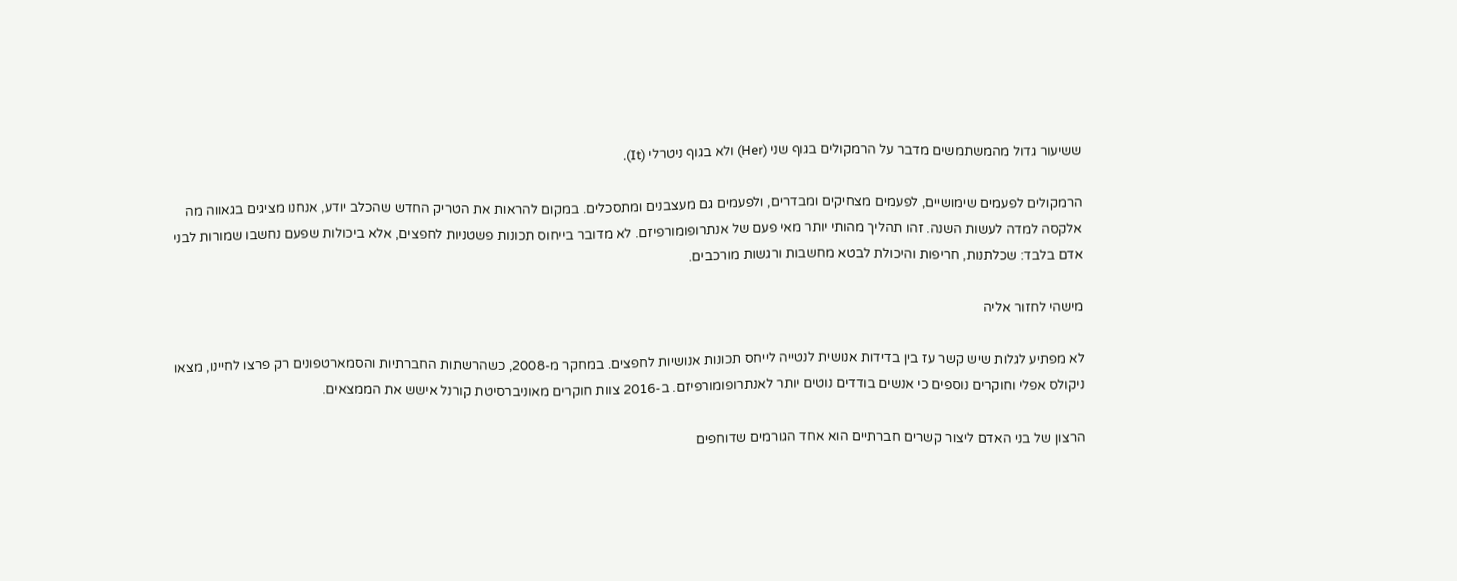ששיעור גדול מהמשתמשים מדבר על הרמקולים בגוף שני (Her) ולא בגוף ניטרלי (It).

הרמקולים לפעמים שימושיים, לפעמים מצחיקים ומבדרים, ולפעמים גם מעצבנים ומתסכלים. במקום להראות את הטריק החדש שהכלב יודע, אנחנו מציגים בגאווה מה אלקסה למדה לעשות השנה. זהו תהליך מהותי יותר מאי פעם של אנתרופומורפיזם. לא מדובר בייחוס תכונות פשטניות לחפצים, אלא ביכולות שפעם נחשבו שמורות לבני אדם בלבד: שכלתנות, חריפות והיכולת לבטא מחשבות ורגשות מורכבים.

מישהי לחזור אליה

לא מפתיע לגלות שיש קשר עז בין בדידות אנושית לנטייה לייחס תכונות אנושיות לחפצים. במחקר מ-2008, כשהרשתות החברתיות והסמארטפונים רק פרצו לחיינו, מצאו ניקולס אפלי וחוקרים נוספים כי אנשים בודדים נוטים יותר לאנתרופומורפיזם. ב-2016 צוות חוקרים מאוניברסיטת קורנל אישש את הממצאים.

הרצון של בני האדם ליצור קשרים חברתיים הוא אחד הגורמים שדוחפים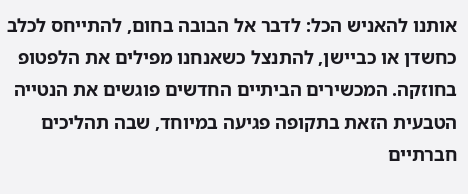אותנו להאניש הכל: לדבר אל הבובה בחום, להתייחס לכלב כחשדן או כביישן, להתנצל כשאנחנו מפילים את הלפטופ בחוזקה. המכשירים הביתיים החדשים פוגשים את הנטייה הטבעית הזאת בתקופה פגיעה במיוחד, שבה תהליכים חברתיים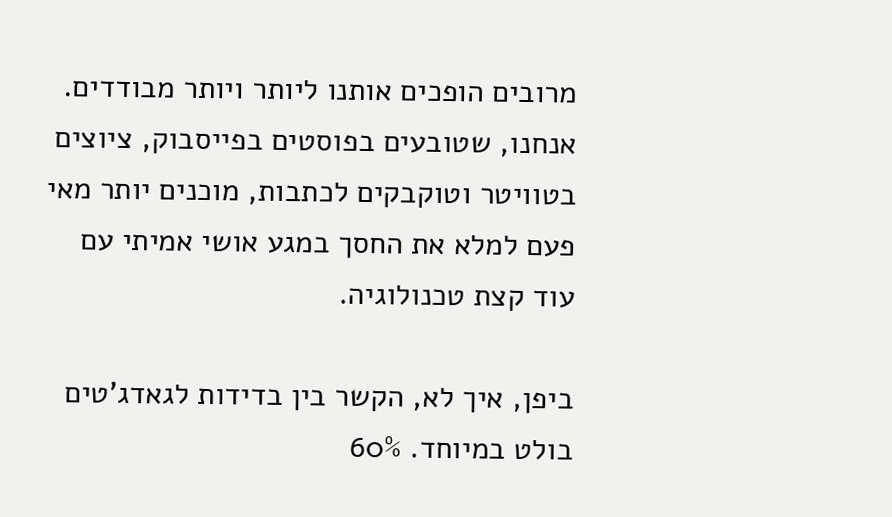מרובים הופכים אותנו ליותר ויותר מבודדים. אנחנו, שטובעים בפוסטים בפייסבוק, ציוצים בטוויטר וטוקבקים לכתבות, מוכנים יותר מאי פעם למלא את החסך במגע אושי אמיתי עם עוד קצת טכנולוגיה.

ביפן, איך לא, הקשר בין בדידות לגאדג'טים בולט במיוחד. 60%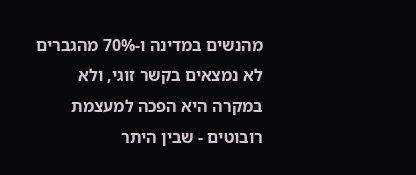מהנשים במדינה ו-70% מהגברים לא נמצאים בקשר זוגי, ולא במקרה היא הפכה למעצמת רובוטים - שבין היתר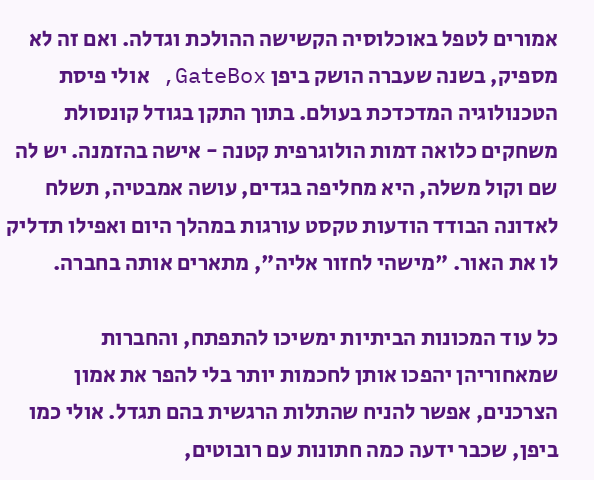אמורים לטפל באוכלוסיה הקשישה ההולכת וגדלה. ואם זה לא מספיק, בשנה שעברה הושק ביפן GateBox, אולי פיסת הטכנולוגיה המדכדכת בעולם. בתוך התקן בגודל קונסולת משחקים כלואה דמות הולוגרפית קטנה - אישה בהזמנה. יש לה שם וקול משלה, היא מחליפה בגדים, עושה אמבטיה, תשלח לאדונה הבודד הודעות טקסט עורגות במהלך היום ואפילו תדליק לו את האור. "מישהי לחזור אליה", מתארים אותה בחברה.

כל עוד המכונות הביתיות ימשיכו להתפתח, והחברות שמאחוריהן יהפכו אותן לחכמות יותר בלי להפר את אמון הצרכנים, אפשר להניח שהתלות הרגשית בהם תגדל. אולי כמו ביפן, שכבר ידעה כמה חתונות עם רובוטים,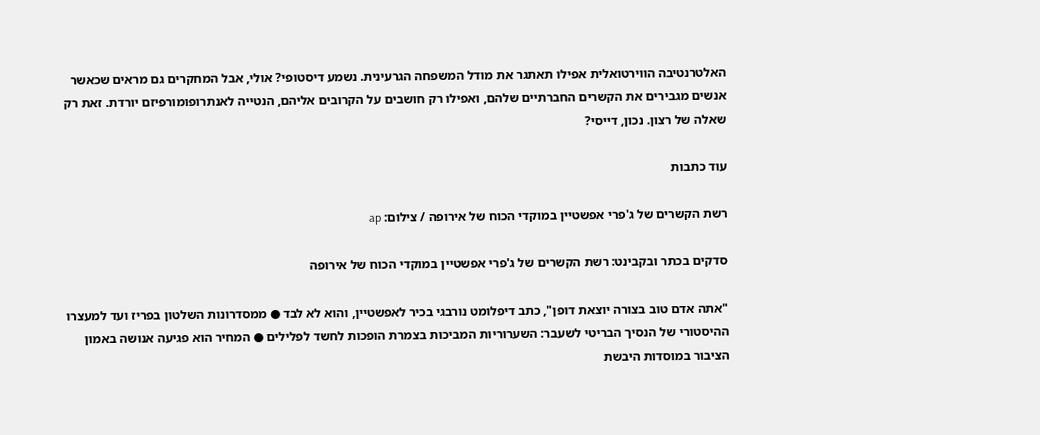האלטרנטיבה הווירטואלית אפילו תאתגר את מודל המשפחה הגרעינית. נשמע דיסטופי? אולי, אבל המחקרים גם מראים שכאשר אנשים מגבירים את הקשרים החברתיים שלהם, ואפילו רק חושבים על הקרובים אליהם, הנטייה לאנתרופומורפיזם יורדת. זאת רק שאלה של רצון. נכון, דייסי?

עוד כתבות

רשת הקשרים של ג'פרי אפשטיין במוקדי הכוח של אירופה / צילום: ap

סדקים בכתר ובקבינט: רשת הקשרים של ג'פרי אפשטיין במוקדי הכוח של אירופה

"אתה אדם טוב בצורה יוצאת דופן", כתב דיפלומט נורבגי בכיר לאפשטיין, והוא לא לבד ● ממסדרונות השלטון בפריז ועד למעצרו ההיסטורי של הנסיך הבריטי לשעבר: השערוריות המביכות בצמרת הופכות לחשד לפלילים ● המחיר הוא פגיעה אנושה באמון הציבור במוסדות היבשת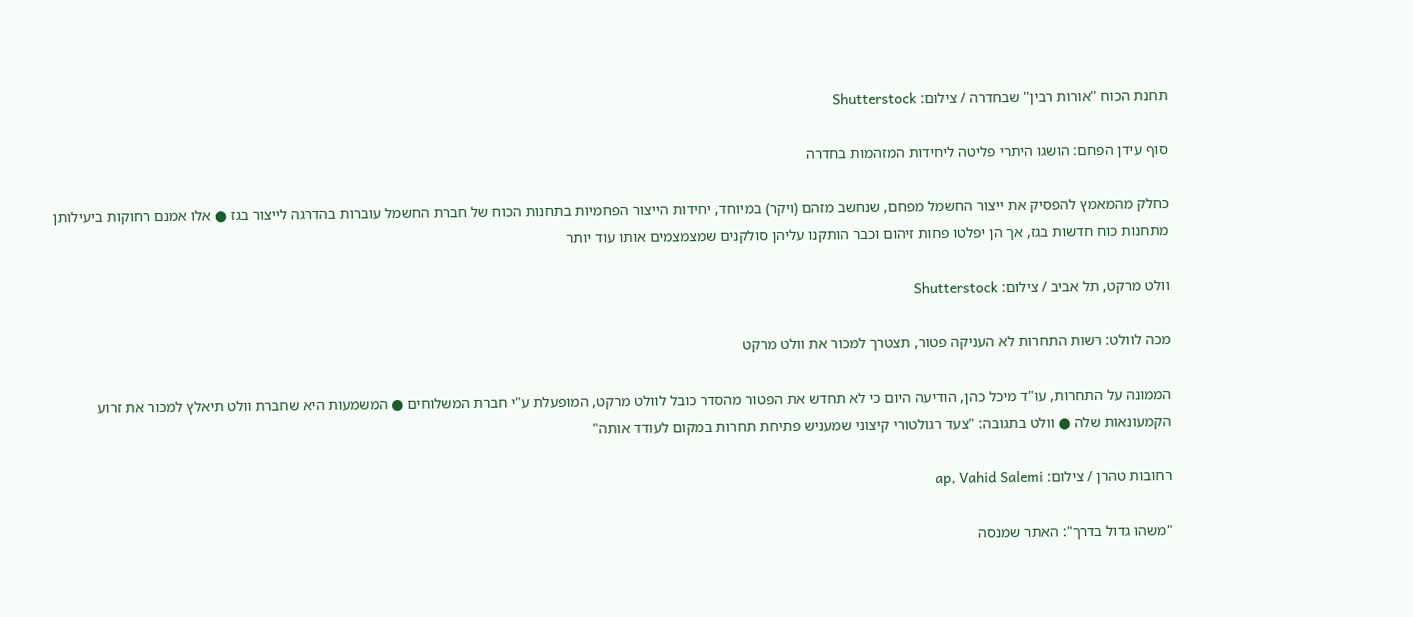תחנת הכוח ''אורות רבין'' שבחדרה / צילום: Shutterstock

סוף עידן הפחם: הושגו היתרי פליטה ליחידות המזהמות בחדרה

כחלק מהמאמץ להפסיק את ייצור החשמל מפחם, שנחשב מזהם (ויקר) במיוחד, יחידות הייצור הפחמיות בתחנות הכוח של חברת החשמל עוברות בהדרגה לייצור בגז ● אלו אמנם רחוקות ביעילותן מתחנות כוח חדשות בגז, אך הן יפלטו פחות זיהום וכבר הותקנו עליהן סולקנים שמצמצמים אותו עוד יותר

וולט מרקט, תל אביב / צילום: Shutterstock

מכה לוולט: רשות התחרות לא העניקה פטור, תצטרך למכור את וולט מרקט

הממונה על התחרות, עו"ד מיכל כהן, הודיעה היום כי לא תחדש את הפטור מהסדר כובל לוולט מרקט, המופעלת ע"י חברת המשלוחים ● המשמעות היא שחברת וולט תיאלץ למכור את זרוע הקמעונאות שלה ● וולט בתגובה: "צעד רגולטורי קיצוני שמעניש פתיחת תחרות במקום לעודד אותה"

רחובות טהרן / צילום: ap, Vahid Salemi

"משהו גדול בדרך": האתר שמנסה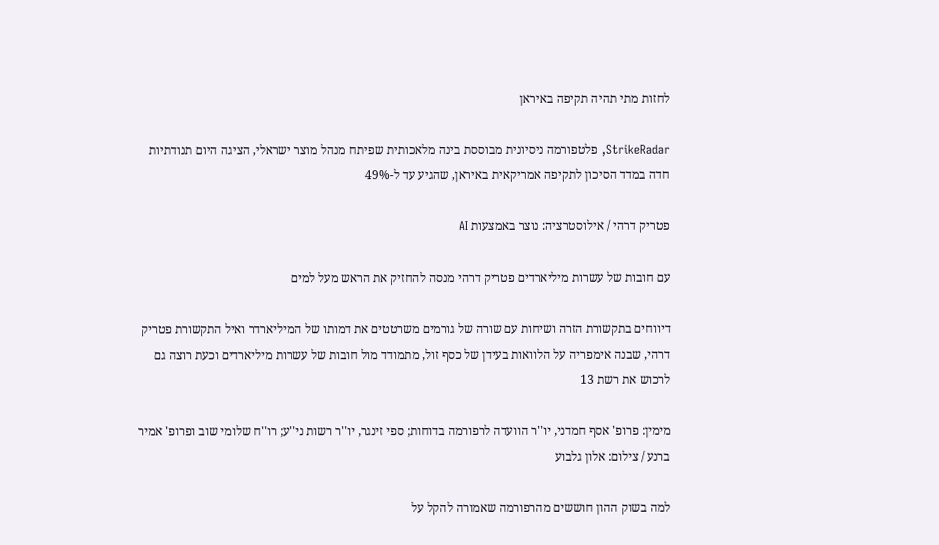לחזות מתי תהיה תקיפה באיראן

StrikeRadar, פלטפורמה ניסיונית מבוססת בינה מלאכותית שפיתח מנהל מוצר ישראלי, הציגה היום תנודתיות חדה במדד הסיכון לתקיפה אמריקאית באיראן, שהגיע עד ל-49%

פטריק דרהי / אילוסטרציה: נוצר באמצעות AI

עם חובות של עשרות מיליארדים פטריק דרהי מנסה להחזיק את הראש מעל למים

דיווחים בתקשורת הזרה ושיחות עם שורה של גורמים משרטטים את דמותו של המיליארדר ואיל התקשורת פטריק דרהי, שבנה אימפריה על הלוואות בעידן של כסף זול, מתמודד מול חובות של עשרות מיליארדים וכעת רוצה גם לרכוש את רשת 13

מימין: פרופ' אסף חמדני, יו''ר הוועדה לרפורמה בדוחות; ספי זינגר, יו''ר רשות ני''ע; רו''ח שלומי שוב ופרופ' אמיר ברנע / צילום: אלון גלבוע

למה בשוק ההון חוששים מהרפורמה שאמורה להקל על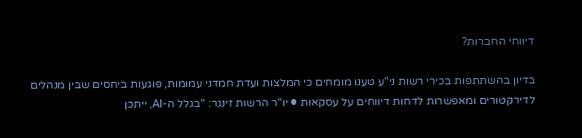דיווחי החברות?

בדיון בהשתתפות בכירי רשות ני"ע טענו מומחים כי המלצות ועדת חמדני עמומות, פוגעות ביחסים שבין מנהלים לדירקטורים ומאפשרות לדחות דיווחים על עסקאות ● יו"ר הרשות זינגר: "בגלל ה-AI, ייתכן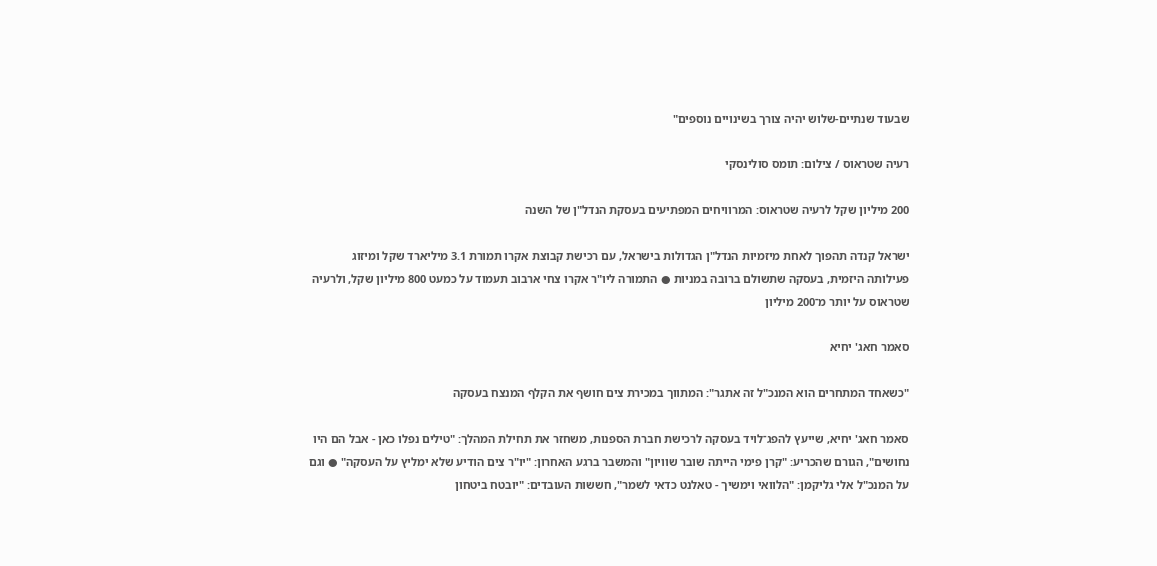שבעוד שנתיים-שלוש יהיה צורך בשינויים נוספים"

רעיה שטראוס / צילום: תומס סולינסקי

200 מיליון שקל לרעיה שטראוס: המרוויחים המפתיעים בעסקת הנדל"ן של השנה

ישראל קנדה תהפוך לאחת מיזמיות הנדל"ן הגדולות בישראל, עם רכישת קבוצת אקרו תמורת 3.1 מיליארד שקל ומיזוג פעילותה היזמית, בעסקה שתשולם ברובה במניות ● התמורה ליו"ר אקרו צחי ארבוב תעמוד על כמעט 800 מיליון שקל, ולרעיה שטראוס על יותר מ־200 מיליון

סאמר חאג' יחיא

"כשאחד המתחרים הוא המנכ"ל זה אתגר": המתווך במכירת צים חושף את הקלף המנצח בעסקה

סאמר חאג' יחיא, שייעץ להפג־לויד בעסקה לרכישת חברת הספנות, משחזר את תחילת המהלך: "טילים נפלו כאן - אבל הם היו נחושים", הגורם שהכריע: "קרן פימי הייתה שובר שוויון" והמשבר ברגע האחרון: "יו"ר צים הודיע שלא ימליץ על העסקה" ● וגם על המנכ"ל אלי גליקמן: "הלוואי וימשיך - טאלנט כדאי לשמר", חששות העובדים: "יובטח ביטחון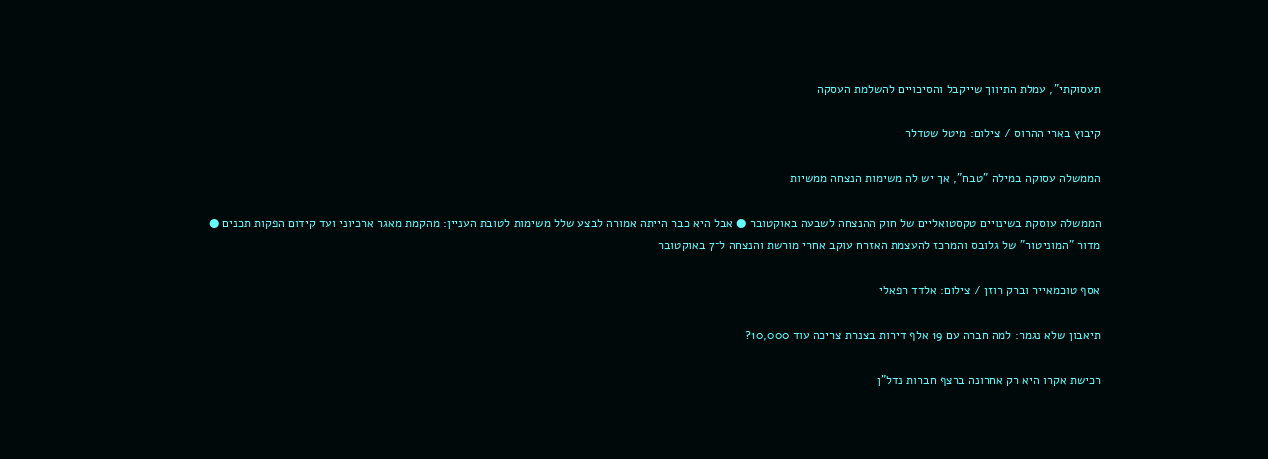תעסוקתי", עמלת התיווך שייקבל והסיכויים להשלמת העסקה

קיבוץ בארי ההרוס / צילום: מיטל שטדלר

הממשלה עסוקה במילה "טבח", אך יש לה משימות הנצחה ממשיות

הממשלה עוסקת בשינויים טקסטואליים של חוק ההנצחה לשבעה באוקטובר ● אבל היא כבר הייתה אמורה לבצע שלל משימות לטובת העניין: מהקמת מאגר ארכיוני ועד קידום הפקות תכנים ● מדור "המוניטור" של גלובס והמרכז להעצמת האזרח עוקב אחרי מורשת והנצחה ל־7 באוקטובר

אסף טוכמאייר וברק רוזן / צילום: אלדד רפאלי

תיאבון שלא נגמר: למה חברה עם 19 אלף דירות בצנרת צריכה עוד 10,000?

רכישת אקרו היא רק אחרונה ברצף חברות נדל"ן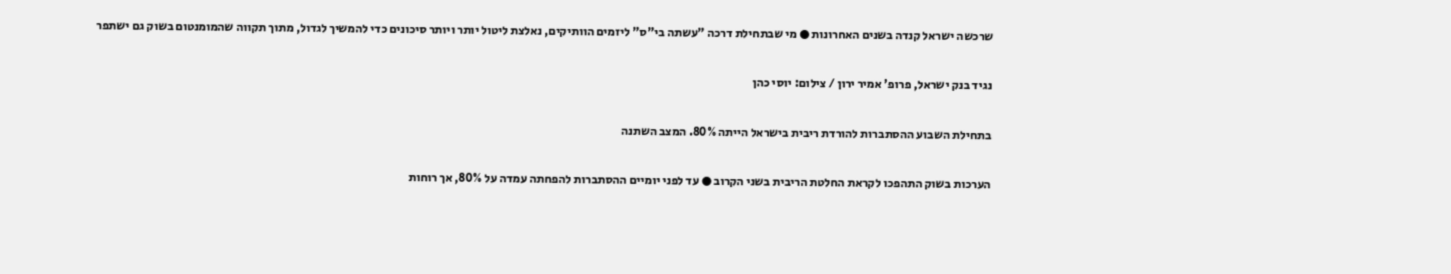שרכשה ישראל קנדה בשנים האחרונות ● מי שבתחילת דרכה "עשתה בי"ס" ליזמים הוותיקים, נאלצת ליטול יותר ויותר סיכונים כדי להמשיך לגדול, מתוך תקווה שהמומנטום בשוק גם ישתפר

נגיד בנק ישראל, פרופ' אמיר ירון / צילום: יוסי כהן

בתחילת השבוע ההסתברות להורדת ריבית בישראל הייתה 80%. המצב השתנה

הערכות בשוק התהפכו לקראת החלטת הריבית בשני הקרוב ● עד לפני יומיים ההסתברות להפחתה עמדה על 80%, אך רוחות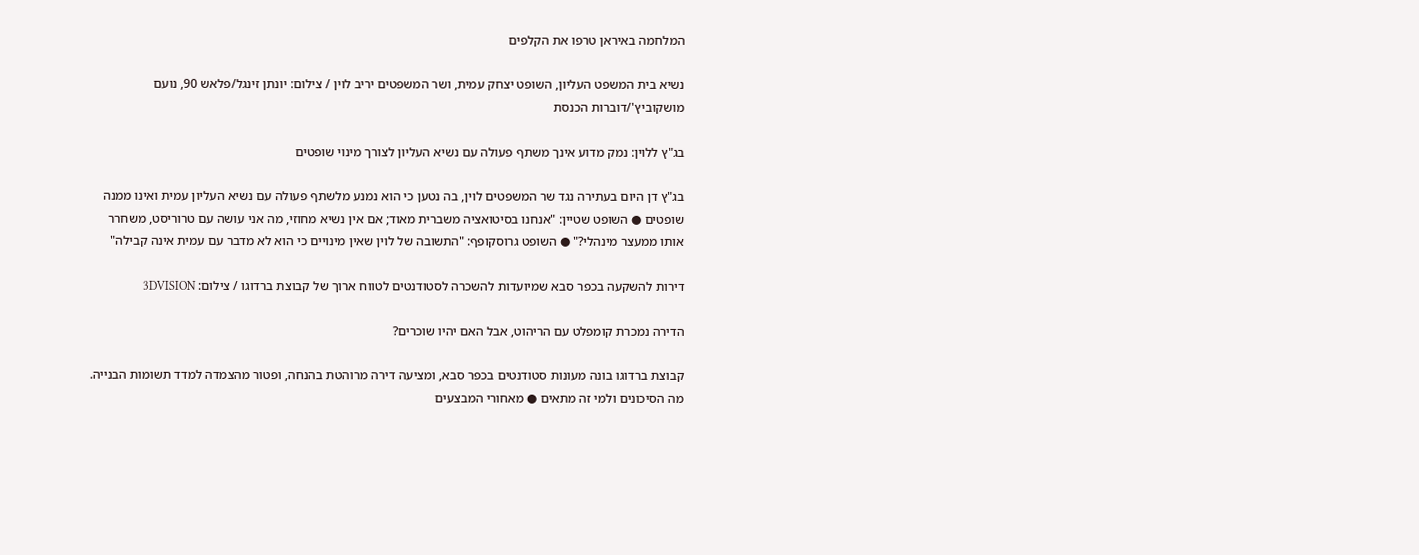המלחמה באיראן טרפו את הקלפים

נשיא בית המשפט העליון, השופט יצחק עמית, ושר המשפטים יריב לוין / צילום: יונתן זינגל/פלאש 90, נועם מושקוביץ'/דוברות הכנסת

בג"ץ ללוין: נמק מדוע אינך משתף פעולה עם נשיא העליון לצורך מינוי שופטים

בג"ץ דן היום בעתירה נגד שר המשפטים לוין, בה נטען כי הוא נמנע מלשתף פעולה עם נשיא העליון עמית ואינו ממנה שופטים ● השופט שטיין: "אנחנו בסיטואציה משברית מאוד; אם אין נשיא מחוזי, מה אני עושה עם טרוריסט, משחרר אותו ממעצר מינהלי?" ● השופט גרוסקופף: "התשובה של לוין שאין מינויים כי הוא לא מדבר עם עמית אינה קבילה"

דירות להשקעה בכפר סבא שמיועדות להשכרה לסטודנטים לטווח ארוך של קבוצת ברדוגו / צילום: 3DVISION

הדירה נמכרת קומפלט עם הריהוט, אבל האם יהיו שוכרים?

קבוצת ברדוגו בונה מעונות סטודנטים בכפר סבא, ומציעה דירה מרוהטת בהנחה, ופטור מהצמדה למדד תשומות הבנייה. מה הסיכונים ולמי זה מתאים ● מאחורי המבצעים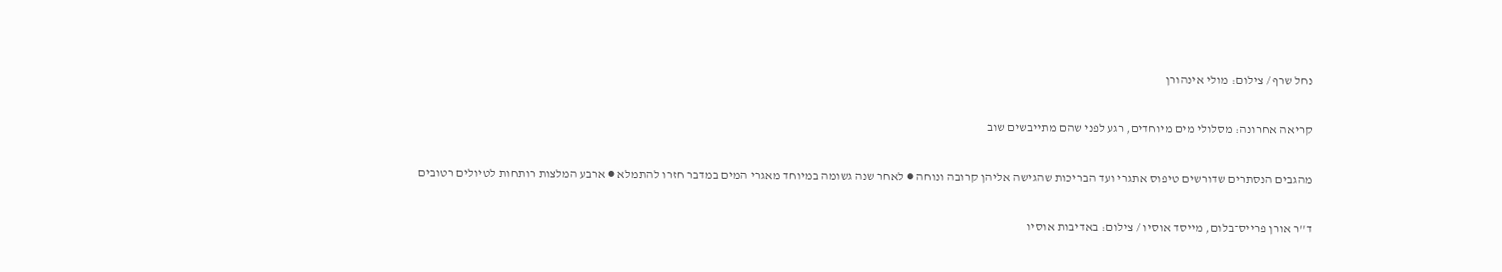נחל שרף / צילום: מולי אינהורן

קריאה אחרונה: מסלולי מים מיוחדים, רגע לפני שהם מתייבשים שוב

מהגבים הנסתרים שדורשים טיפוס אתגרי ועד הבריכות שהגישה אליהן קרובה ונוחה ● לאחר שנה גשומה במיוחד מאגרי המים במדבר חזרו להתמלא ● ארבע המלצות רותחות לטיולים רטובים

ד''ר אורן פרייס־בלום, מייסד אוסיו / צילום: באדיבות אוסיו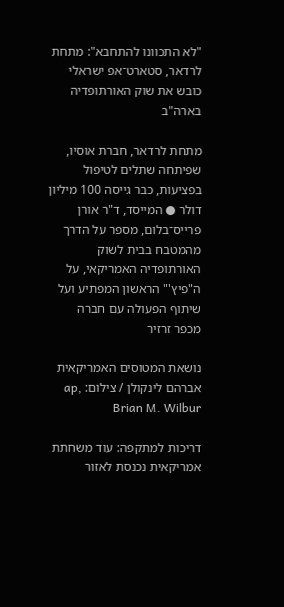"לא התכוונו להתחבא": מתחת לרדאר, סטארט־אפ ישראלי כובש את שוק האורתופדיה בארה"ב

מתחת לרדאר, חברת אוסיו, שפיתחה שתלים לטיפול בפציעות, כבר גייסה 100 מיליון דולר ● המייסד, ד"ר אורן פרייס־בלום, מספר על הדרך מהמטבח בבית לשוק האורתופדיה האמריקאי, על ה"פיץ'" הראשון המפתיע ועל שיתוף הפעולה עם חברה מכפר זרזיר

נושאת המטוסים האמריקאית אברהם לינקולן / צילום: ap, Brian M. Wilbur

דריכות למתקפה: עוד משחתת אמריקאית נכנסת לאזור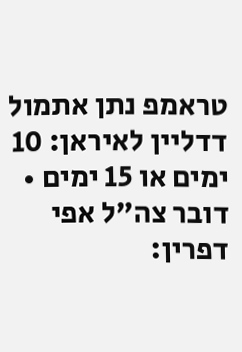טראמפ נתן אתמול דדליין לאיראן: 10 ימים או 15 ימים • דובר צה"ל אפי דפרין: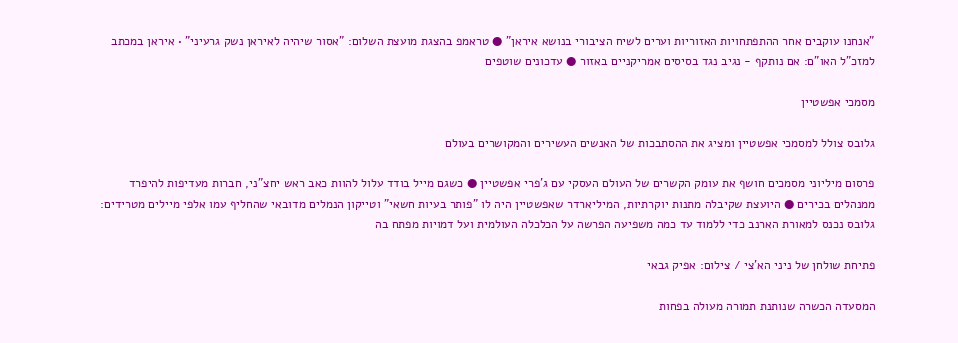"אנחנו עוקבים אחר ההתפתחויות האזוריות וערים לשיח הציבורי בנושא איראן" ● טראמפ בהצגת מועצת השלום: "אסור שיהיה לאיראן נשק גרעיני" • איראן במכתב למזכ"ל האו"ם: אם נותקף - נגיב נגד בסיסים אמריקניים באזור ● עדכונים שוטפים

מסמכי אפשטיין

גלובס צולל למסמכי אפשטיין ומציג את ההסתבכות של האנשים העשירים והמקושרים בעולם

פרסום מיליוני מסמכים חושף את עומק הקשרים של העולם העסקי עם ג'פרי אפשטיין ● כשגם מייל בודד עלול להוות כאב ראש יחצ"ני, חברות מעדיפות להיפרד ממנהלים בכירים ● היועצת שקיבלה מתנות יוקרתיות, המיליארדר שאפשטיין היה לו "פותר בעיות חשאי" וטייקון הנמלים מדובאי שהחליף עמו אלפי מיילים מטרידים: גלובס נכנס למאורת הארנב כדי ללמוד עד כמה משפיעה הפרשה על הכלכלה העולמית ועל דמויות מפתח בה

פתיחת שולחן של ניני הא'צי / צילום: אפיק גבאי

המסעדה הכשרה שנותנת תמורה מעולה בפחות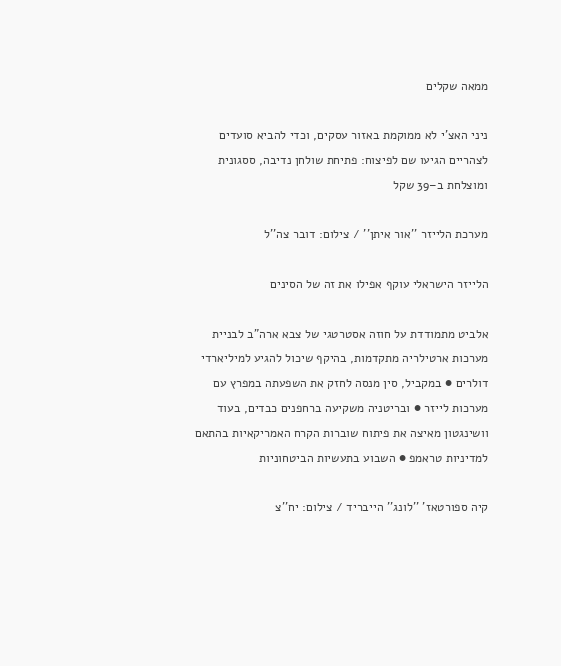ממאה שקלים

ניני האצ'י לא ממוקמת באזור עסקים, וכדי להביא סועדים לצהריים הגיעו שם לפיצוח: פתיחת שולחן נדיבה, ססגונית ומוצלחת ב–39 שקל

מערכת הלייזר ''אור איתן'' / צילום: דובר צה''ל

הלייזר הישראלי עוקף אפילו את זה של הסינים

אלביט מתמודדת על חוזה אסטרטגי של צבא ארה"ב לבניית מערכות ארטילריה מתקדמות, בהיקף שיכול להגיע למיליארדי דולרים ● במקביל, סין מנסה לחזק את השפעתה במפרץ עם מערכות לייזר ● ובריטניה משקיעה ברחפנים כבדים, בעוד וושינגטון מאיצה את פיתוח שוברות הקרח האמריקאיות בהתאם למדיניות טראמפ ● השבוע בתעשיות הביטחוניות

קיה ספורטאז' ''לונג'' הייבריד / צילום: יח''צ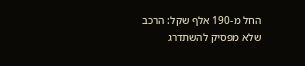החל מ-190 אלף שקל: הרכב שלא מפסיק להשתדרג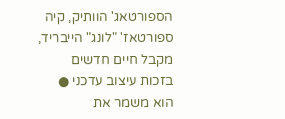הספורטאג' הוותיק, קיה ספורטאז' "לונג" הייבריד, מקבל חיים חדשים בזכות עיצוב עדכני ● הוא משמר את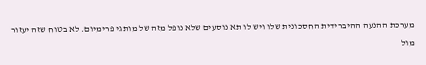מערכת ההנעה ההיברידית החסכונית שלו ויש לו תא נוסעים שלא נופל מזה של מותגי פרימיום. לא בטוח שזה יעזור מול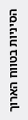הסיניות בטווח הארוך